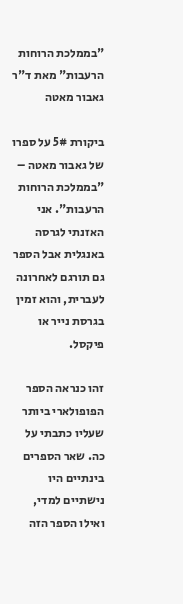"בממלכת הרוחות הרעבות" מאת ד"ר גאבור מאטה

ביקורת 5# על ספרו של גאבור מאטה – "בממלכת הרוחות הרעבות". אני האזנתי לגרסה באנגלית אבל הספר גם תורגם לאחרונה לעברית, והוא זמין בגרסת נייר או פיקסל.

זהו כנראה הספר הפופולארי ביותר שעליו כתבתי על כה. שאר הספרים בינתיים היו נישתיים למדי, ואילו הספר הזה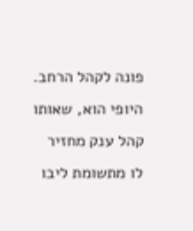פונה לקהל הרחב. היופי הוא, שאותו קהל ענק מחזיר לו מתשומת ליבו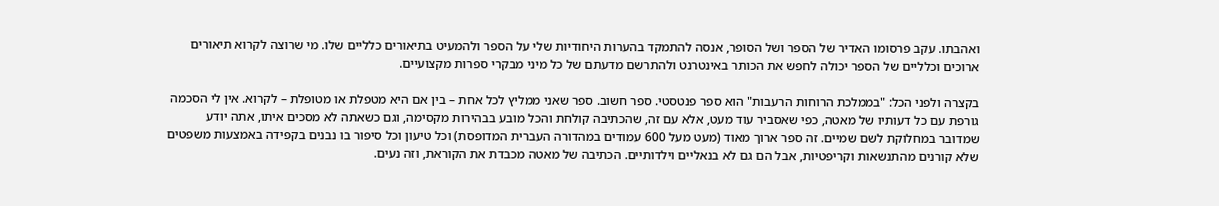ואהבתו. עקב פרסומו האדיר של הספר ושל הסופר, אנסה להתמקד בהערות היחודיות שלי על הספר ולהמעיט בתיאורים כלליים שלו. מי שרוצה לקרוא תיאורים ארוכים וכלליים של הספר יכולה לחפש את הכותר באינטרנט ולהתרשם מדעתם של כל מיני מבקרי ספרות מקצועיים.

בקצרה ולפני הכל: "בממלכת הרוחות הרעבות" הוא ספר פנטסטי. ספר חשוב. ספר שאני ממליץ לכל אחת – בין אם היא מטפלת או מטופלת – לקרוא. אין לי הסכמה גורפת עם כל דעותיו של מאטה, כפי שאסביר עוד מעט, אלא עם זה, שהכתיבה קולחת והכל מובע בבהירות מקסימה, וגם כשאתה לא מסכים איתו, אתה יודע שמדובר במחלוקת לשם שמיים. זה ספר ארוך מאוד (מעט מעל 600 עמודים במהדורה העברית המדופסת) וכל טיעון וכל סיפור בו נבנים בקפידה באמצעות משפטים שלא קורנים מהתנשאות וקריפטיות, אבל הם גם לא בנאליים וילדותיים. הכתיבה של מאטה מכבדת את הקוראת, וזה נעים.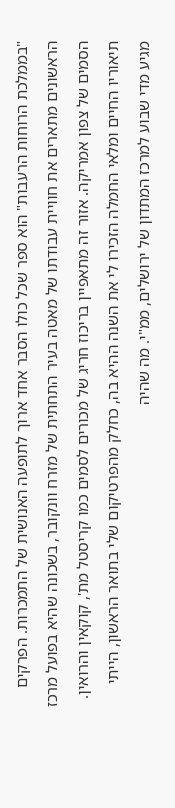"בממלכת הרוחות הרעבות" הוא ספר שכל כולו הסבר אחד ארוך לתופעה האנושית של התמכרות. הפרקים הראשונים מתארים את חוויית עבודתו של מאטה בעיר התחתית של מזרח וונקובר, בשכונה שהיא בפועל מרכז הסמים של צפון אמריקה. אזור זה מתאפיין בריכוז חריג של מכורים לסמים כמו קריסטל מת', קוקאין והרואין. תיאוריו החיים ומלאי החמלה הזכירו לי את השנה ההיא בה, כחלק מהפרטיקום שלי בתואר הראשון, הייתי מגיע מדי שבוע למרכז המתדון של ירושלים, ממ"י. מה שהיה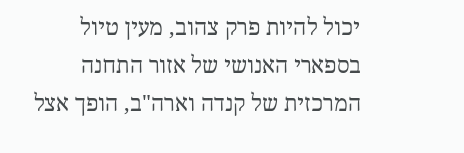יכול להיות פרק צהוב, מעין טיול בספארי האנושי של אזור התחנה המרכזית של קנדה וארה"ב, הופך אצל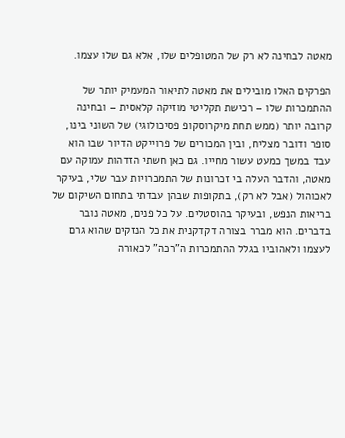מאטה לבחינה לא רק של המטופלים שלו, אלא גם שלו עצמו.

הפרקים האלו מובילים את מאטה לתיאור המעמיק יותר של ההתמכרות שלו – רכישת תקליטי מוזיקה קלאסית – ובחינה קרובה יותר (ממש תחת מיקרוסקופ פסיכולוגי) של השוני בינו, סופר ודובר מצליח, ובין המכורים של פרוייקט הדיור שבו הוא עבד במשך כמעט עשור מחייו. גם כאן חשתי הזדהות עמוקה עם מאטה, והדבר העלה בי זכרונות של התמכרויות עבר שלי, בעיקר לאכוהול (אבל לא רק), בתקופות שבהן עבדתי בתחום השיקום של בריאות הנפש, ובעיקר בהוסטלים. על כל פנים, מאטה נובר בדברים. הוא מברר בצורה דקדקנית את כל הנזקים שהוא גרם לעצמו ולאהוביו בגלל ההתמכרות ה"רכה" לכאורה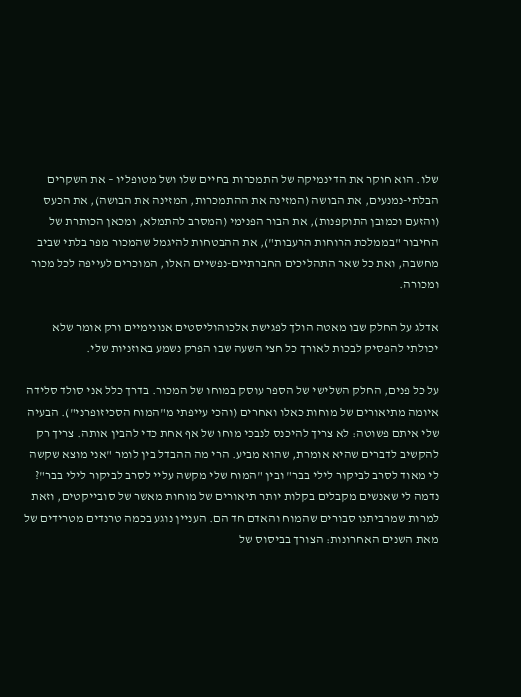שלו. הוא חוקר את הדינמיקה של התמכרות בחיים שלו ושל מטופליו – את השקרים הבלתי-נמנעים, את הבושה (המזינה את ההתמכרות, המזינה את הבושה), את הכעס (והזעם וכמובן התוקפנות), את הבור הפנימי (המסרב להתמלא, ומכאן הכותרת של החיבור "בממלכת הרוחות הרעבות"), את ההבטחות להיגמל שהמכור מפר בלתי שביב מחשבה, ואת כל שאר התהליכים החברתיים-נפשיים האלו, המוכרים לעייפה לכל מכור ומכורה.

אדלג על החלק שבו מאטה הולך לפגישת אלכוהוליסטים אנונימיים ורק אומר שלא יכולתי להפסיק לבכות לאורך כל חצי השעה שבו הפרק נשמע באוזניות שלי.

על כל פנים, החלק השלישי של הספר עוסק במוחו של המכור. בדרך כלל אני סולד סלידה איומה מתיאורים של מוחות כאלו ואחרים (והכי עייפתי מ"המוח הסכיזופרני"). הבעיה שלי איתם פשוטה: לא צריך להיכנס לנבכי מוחו של אף אחת כדי להבין אותה. צריך רק להקשיב לדברים שהיא אומרת, שהוא מביע. הרי מה ההבדל בין לומר "אני מוצא שקשה לי מאוד לסרב לביקור לילי בבר" ובין "המוח שלי מקשה עליי לסרב לביקור לילי בבר"? נדמה לי שאנשים מקבלים בקלות יותר תיאורים של מוחות מאשר של סובייקטים, וזאת למרות שמרביתנו סבורים שהמוח והאדם חד הם. העניין נוגע בכמה טרנדים מטרידים של מאת השנים האחרונות: הצורך בביסוס של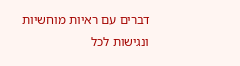דברים עם ראיות מוחשיות ונגישות לכל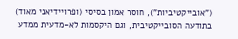("אובייקטיביות"), חוסר אמון בסיסי (ופרויידיאני מאוד) בתודעה הסובייקטיבית, וגם היקסמות לא-מדעית ממדע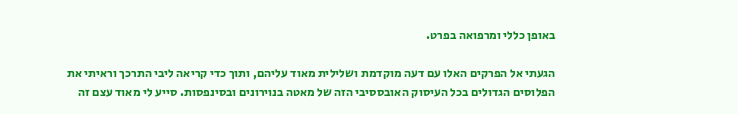באופן כללי ומרפואה בפרט.

הגעתי אל הפרקים האלו עם דעה מוקדמת ושלילית מאוד עליהם, ותוך כדי קריאה ליבי התרכך וראיתי את הפלוסים הגדולים בכל העיסוק האובססיבי הזה של מאטה בנוירונים ובסינפסות. סייע לי מאוד עצם זה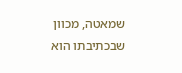שמאטה, מכוון שבכתיבתו הוא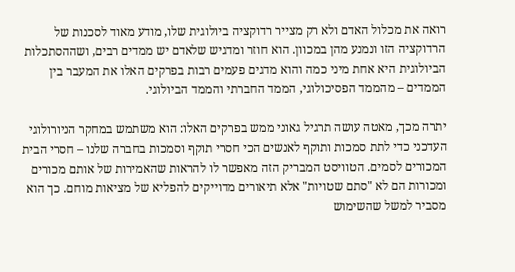רואה את מכלול האדם ולא רק מצייר רדוקציה ביולוגית שלו, מודע מאוד לסכנות של הרדוקציה הזו ונמנע מהן במכוון. הוא חוזר ומדגיש שלאדם יש ממדים רבים, ושההסתכלות הביולוגית היא אחת מיני כמה והוא מדגים פעמים רבות בפרקים האלו את המעבר בין הממדים – מהממד הפסיכולוגי, הממד החברתי והממד הביולוגי.

יתרה מכך, מאטה עושה תרגיל גאוני ממש בפרקים האלו: הוא משתמש במחקר הניורולוגי העדכני כדי לתת סמכות ותוקף לאנשים הכי חסרי תוקף וסמכות בחברה שלנו – חסרי הבית המכורים לסמים. הטוויסט המבריק הזה מאפשר לו להראות שהאמירות של אותם מכורים ומכורות הם לא "סתם שטויות" אלא תיאורים מדוייקים להפליא של מציאות מוחם. כך הוא מסביר למשל שהשימוש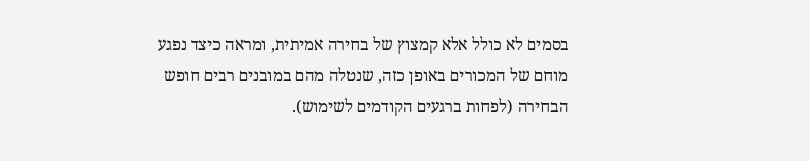בסמים לא כולל אלא קמצוץ של בחירה אמיתית, ומראה כיצד נפגע מוחם של המכורים באופן כזה, שנטלה מהם במובנים רבים חופש הבחירה (לפחות ברגעים הקודמים לשימוש).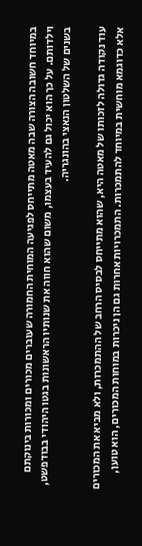במיוחד חשובה הצורה שבה מאטה מתייחס לפגיעה המוחית החמורה שעוברים מכורים ומכורות בינוקתם וילדותם. על כך הוא יכול גם להעיד בעצמו, משום שהוא חווה את שנותיו הראשונות בגטו היהודי בבודפשט, בשנים של השלטון הנאצי בהונגריה.

עוד נקודה גדולה לזכותו של מאטה היא, שהוא מתייחס לבסיס הרחב של ההתמכרות, ולא מביא את המכורים אלא כדוגמא מוחשית במיוחד להתמכרות. התמכרויות אחרות גם הן ניכרות במוחות המכורים, הוא טוען,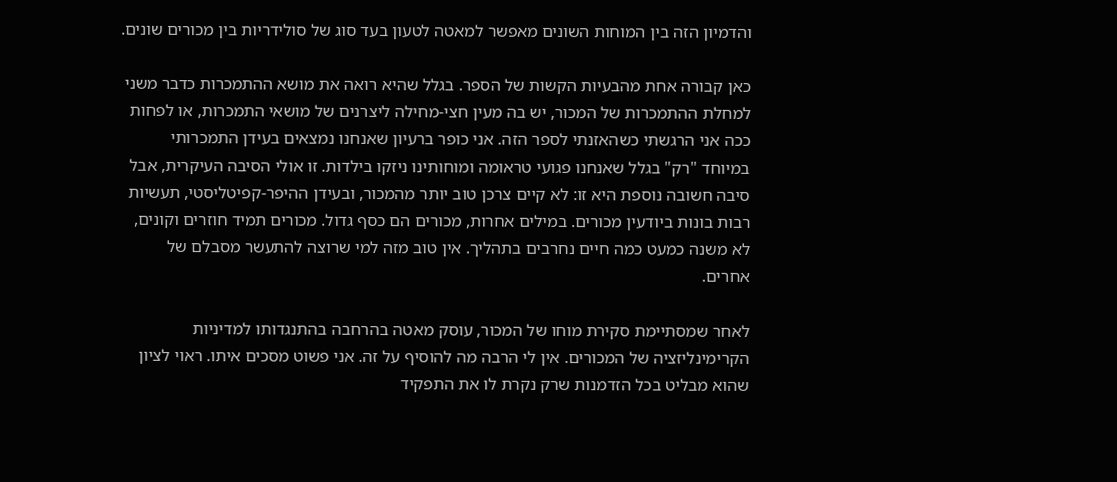והדמיון הזה בין המוחות השונים מאפשר למאטה לטעון בעד סוג של סולידריות בין מכורים שונים.

כאן קבורה אחת מהבעיות הקשות של הספר. בגלל שהיא רואה את מושא ההתמכרות כדבר משני למחלת ההתמכרות של המכור, יש בה מעין חצי-מחילה ליצרנים של מושאי התמכרות, או לפחות ככה אני הרגשתי כשהאזנתי לספר הזה. אני כופר ברעיון שאנחנו נמצאים בעידן התמכרותי במיוחד "רק" בגלל שאנחנו פגועי טראומה ומוחותינו ניזקו בילדות. זו אולי הסיבה העיקרית, אבל סיבה חשובה נוספת היא זו: לא קיים צרכן טוב יותר מהמכור, ובעידן ההיפר-קפיטליסטי, תעשיות רבות בונות ביודעין מכורים. במילים אחרות, מכורים הם כסף גדול. מכורים תמיד חוזרים וקונים, לא משנה כמעט כמה חיים נחרבים בתהליך. אין טוב מזה למי שרוצה להתעשר מסבלם של אחרים.

לאחר שמסתיימת סקירת מוחו של המכור, עוסק מאטה בהרחבה בהתנגדותו למדיניות הקרימינליזציה של המכורים. אין לי הרבה מה להוסיף על זה. אני פשוט מסכים איתו. ראוי לציון שהוא מבליט בכל הזדמנות שרק נקרת לו את התפקיד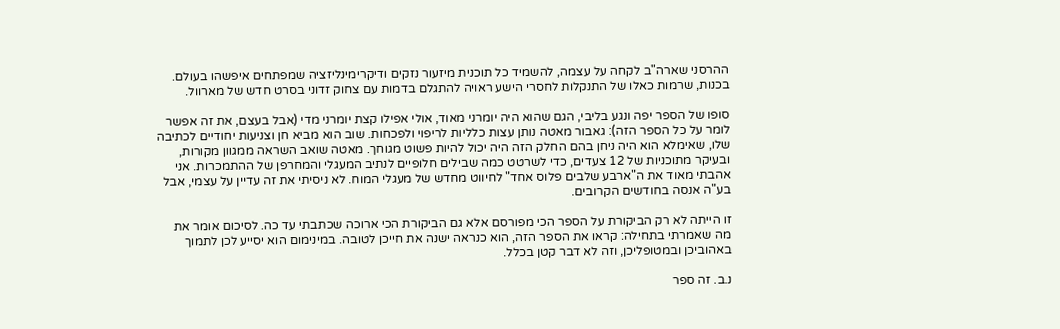ההרסני שארה"ב לקחה על עצמה, להשמיד כל תוכנית מיזעור נזקים ודיקרימינליזציה שמפתחים איפשהו בעולם. בכנות, שרמות כאלו של התנקלות לחסרי הישע ראויה להתגלם בדמות עם צחוק זדוני בסרט חדש של מארוול.

סופו של הספר יפה ונגע בליבי, הגם שהוא היה יומרני מאוד, אולי אפילו קצת יומרני מדי (אבל בעצם, את זה אפשר לומר על כל הספר הזה): גאבור מאטה נותן עצות כלליות לריפוי ולפכחות. שוב הוא מביא חן וצניעות יחודיים לכתיבה שלו, שאימלא הוא היה ניחן בהם החלק הזה היה יכול להיות פשוט מגוחך. מאטה שואב השראה ממגוון מקורות, ובעיקר מתוכניות של 12 צעדים, כדי לשרטט כמה שבילים חלופיים לנתיב המעגלי והמחרפן של ההתמכרות. אני אהבתי מאוד את ה"ארבע שלבים פלוס אחד" לחיווט מחדש של מעגלי המוח. לא ניסיתי את זה עדיין על עצמי, אבל בע"ה אנסה בחודשים הקרובים.

זו הייתה לא רק הביקורת על הספר הכי מפורסם אלא גם הביקורת הכי ארוכה שכתבתי עד כה. לסיכום אומר את מה שאמרתי בתחילה: קראו את הספר הזה, הוא כנראה ישנה את חייכן לטובה. במינימום הוא יסייע לכן לתמוך באהוביכן ובמטופליכן, וזה לא דבר קטן בכלל.

נ.ב. זה ספר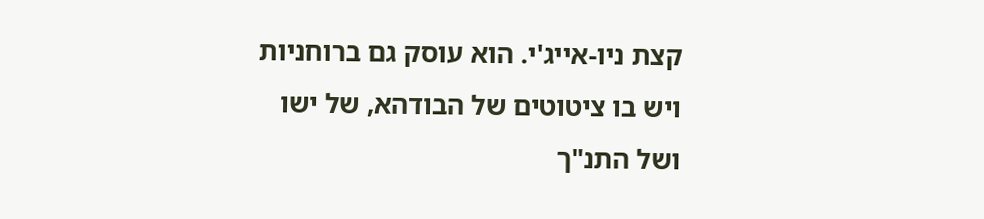קצת ניו-אייג'י. הוא עוסק גם ברוחניות ויש בו ציטוטים של הבודהא, של ישו ושל התנ"ך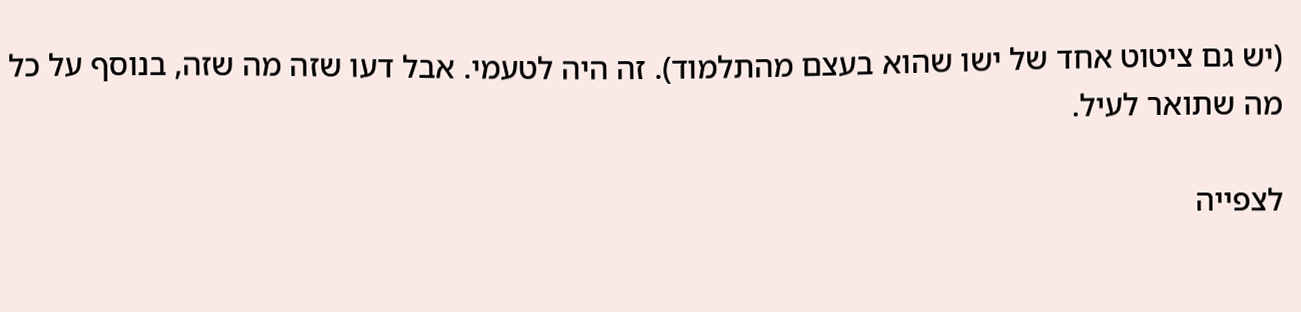(יש גם ציטוט אחד של ישו שהוא בעצם מהתלמוד). זה היה לטעמי. אבל דעו שזה מה שזה, בנוסף על כל מה שתואר לעיל.

לצפייה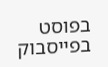בפוסט בפייסבוק